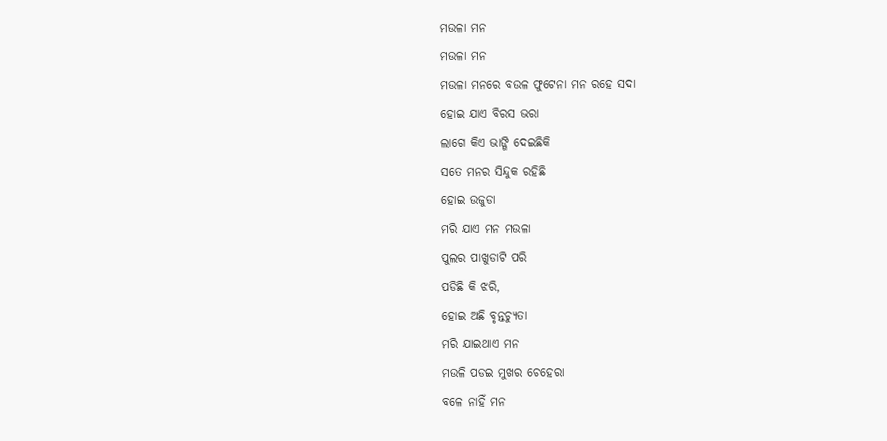ମଉଳା ମନ
ମଉଳା ମନ
ମଉଳା ମନରେ ବଉଳ ଫୁଟେନା ମନ ରହେ ସଦା
ହୋଇ ଯାଏ ବିରସ ଭରା
ଲାଗେ କିଏ ଭାଙ୍ଗି ଦେଇଛିକି
ସତେ ମନର ସିନ୍ଦୁକ ରହିଛି
ହୋଇ ଉଜୁଡା
ମରି ଯାଏ ମନ ମଉଳା
ପୁଲର ପାଖୁଡାଟି ପରି
ପଡିଛି କି ଝରି,
ହୋଇ ଅଛି ବୃନ୍ତଚ୍ୟୁତା
ମରି ଯାଇଥାଏ ମନ
ମଉଳି ପଡଇ ମୁଖର ଚେହେରା
ବଳେ ନାହିଁ ମନ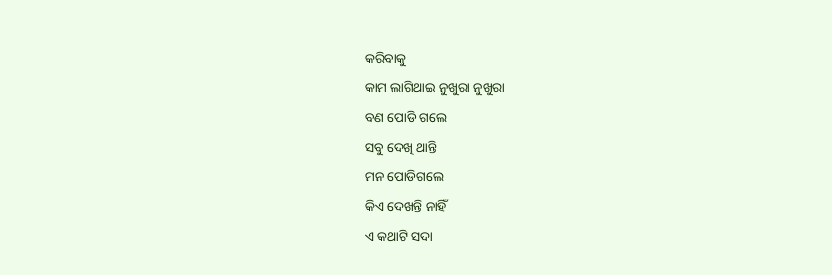କରିବାକୁ
କାମ ଲାଗିଥାଇ ନୁଖୁରା ନୁଖୁରା
ବଣ ପୋଡି ଗଲେ
ସବୁ ଦେଖି ଥାନ୍ତି
ମନ ପୋଡିଗଲେ
କିଏ ଦେଖନ୍ତି ନାହିଁ
ଏ କଥାଟି ସଦା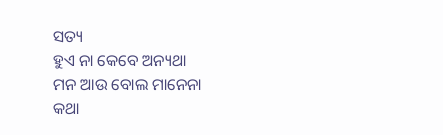ସତ୍ୟ
ହୁଏ ନା କେବେ ଅନ୍ୟଥା
ମନ ଆଉ ବୋଲ ମାନେନା
କଥା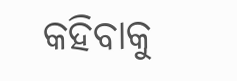କହିବାକୁ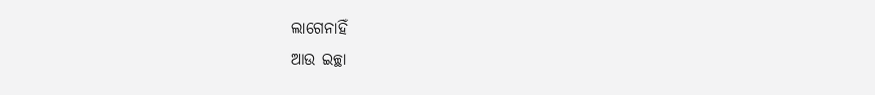ଲାଗେନାହିଁ
ଆଉ ଇଚ୍ଛା